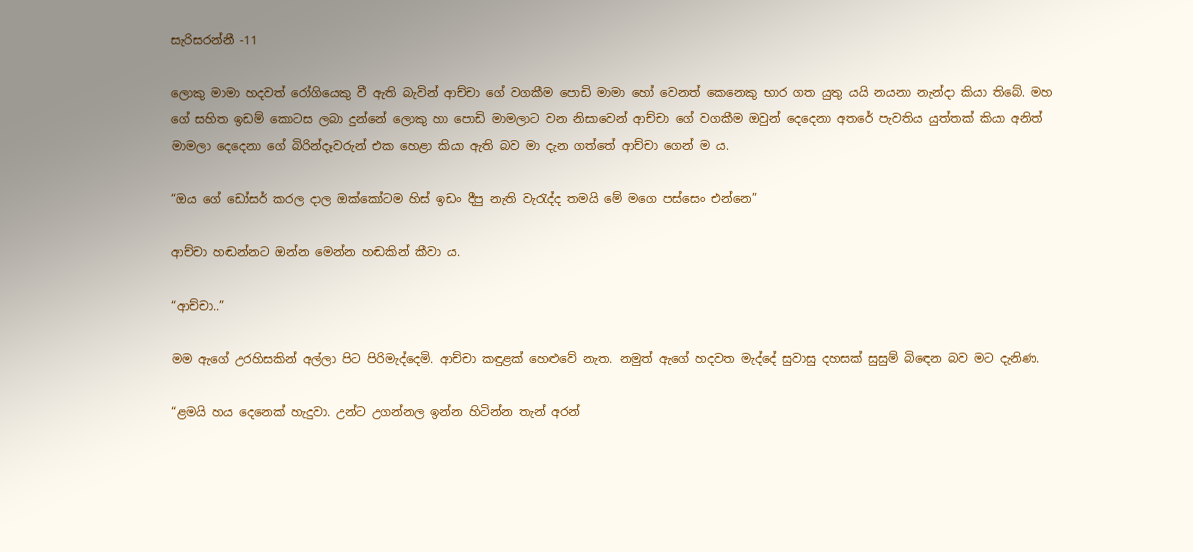සැරිසරන්නී -11

ලොකු මාමා හදවත් රෝගියෙකු වී ඇති බැවින් ආච්චා ගේ වගකීම පොඩි මාමා හෝ වෙනත් කෙනෙකු භාර ගත යුතු යයි නයනා නැන්දා කියා තිබේ. මහ ගේ සහිත ඉඩම් කොටස ලබා දුන්නේ ලොකු හා පොඩි මාමලාට වන නිසාවෙන් ආච්චා ගේ වගකීම ඔවුන් දෙදෙනා අතරේ පැවතිය යුත්තක් කියා අනිත් මාමලා දෙදෙනා ගේ බිරින්දෑවරුන් එක හෙළා කියා ඇති බව මා දැන ගත්තේ ආච්චා ගෙන් ම ය.

“ඔය ගේ ඩෝසර් කරල දාල ඔක්කෝටම හිස් ඉඩං දීපු නැති වැරැද්ද තමයි මේ මගෙ පස්සෙං එන්නෙ”

ආච්චා හඬන්නට ඔන්න මෙන්න හඬකින් කීවා ය.

“ආච්චා..”

මම ඇගේ උරහිසකින් අල්ලා පිට පිරිමැද්දෙමි. ආච්චා කඳුළක් හෙළුවේ නැත. නමුත් ඇගේ හදවත මැද්දේ සුවාසු දහසක් සුසුම් බිඳෙන බව මට දැනිණ.

“ළමයි හය දෙනෙක් හැදුවා. උන්ට උගන්නල ඉන්න හිටින්න තැන් අරන්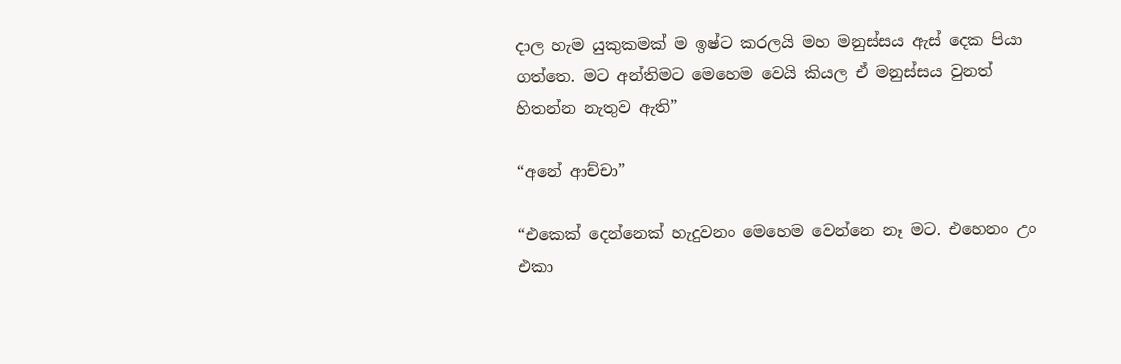දාල හැම යුකුකමක් ම ඉෂ්ට කරලයි මහ මනුස්සය ඇස් දෙක පියා ගත්තෙ. මට අන්තිමට මෙහෙම වෙයි කියල ඒ මනුස්සය වුනත් හිතන්න නැතුව ඇති”

“අනේ ආච්චා”

“එකෙක් දෙන්නෙක් හැදුවනං මෙහෙම වෙන්නෙ නෑ මට. එහෙනං උං එකා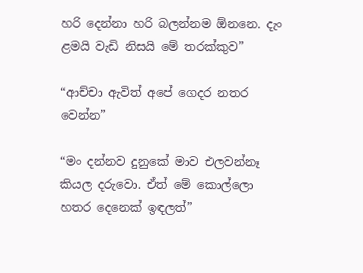හරි දෙන්නා හරි බලන්නම ඕනනෙ. දැං ළමයි වැඩි නිසයි මේ තරක්කුව”

“ආච්චා ඇවිත් අපේ ගෙදර නතර වෙන්න”

“මං දන්නව දුනුකේ මාව එලවන්නෑ කියල දරුවො. ඒත් මේ කොල්ලො හතර දෙනෙක් ඉඳලත්”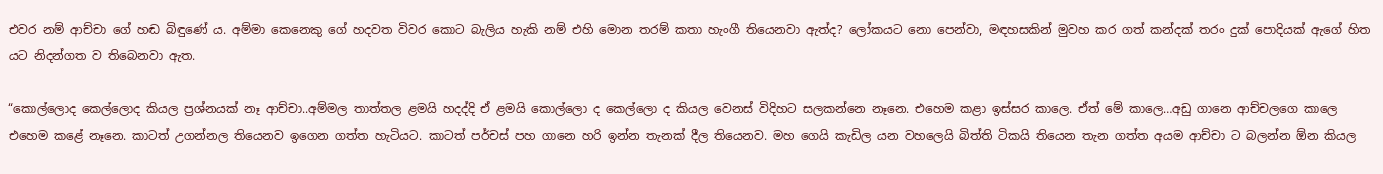එවර නම් ආච්චා ගේ හඬ බිඳුණේ ය. අම්මා කෙනෙකු ගේ හදවත විවර කොට බැලිය හැකි නම් එහි මොන තරම් කතා හැංගී තියෙනවා ඇත්ද? ලෝකයට නො පෙන්වා, මඳහසකින් මුවහ කර ගත් කන්දක් තරං දුක් පොදියක් ඇගේ හිත යට නිදන්ගත ව තිබෙනවා ඇත.

“කොල්ලොද කෙල්ලොද කියල ප්‍රශ්නයක් නෑ ආච්චා..අම්මල තාත්තල ළමයි හදද්දි ඒ ළමයි කොල්ලො ද කෙල්ලො ද කියල වෙනස් විදිහට සලකන්නෙ නෑනෙ. එහෙම කළා ඉස්සර කාලෙ. ඒත් මේ කාලෙ…අඩු ගානෙ ආච්චලගෙ කාලෙ එහෙම කළේ නෑනෙ. කාටත් උගන්නල තියෙනව ඉගෙන ගත්ත හැටියට. කාටත් පර්චස් පහ ගානෙ හරි ඉන්න තැනක් දීල තියෙනව. මහ ගෙයි කැඩිල යන වහලෙයි බිත්ති ටිකයි තියෙන තැන ගත්ත අයම ආච්චා ට බලන්න ඕන කියල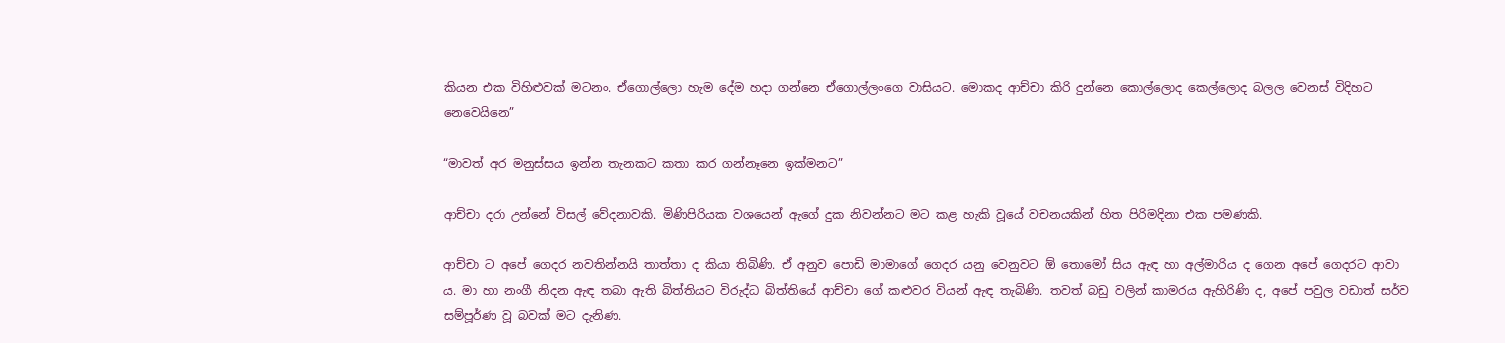කියන එක විහිළුවක් මටනං. ඒගොල්ලො හැම දේම හදා ගන්නෙ ඒගොල්ලංගෙ වාසියට. මොකද ආච්චා කිරි දුන්නෙ කොල්ලොද කෙල්ලොද බලල වෙනස් විදිහට නෙවෙයිනෙ”

“මාවත් අර මනුස්සය ඉන්න තැනකට කතා කර ගන්නෑනෙ ඉක්මනට”

ආච්චා දරා උන්නේ විසල් වේදනාවකි. මිණිපිරියක වශයෙන් ඇගේ දුක නිවන්නට මට කළ හැකි වූයේ වචනයකින් හිත පිරිමදිනා එක පමණකි.

ආච්චා ට අපේ ගෙදර නවතින්නයි තාත්තා ද කියා තිබිණි. ඒ අනුව පොඩි මාමාගේ ගෙදර යනු වෙනුවට ඕ තොමෝ සිය ඇඳ හා අල්මාරිය ද ගෙන අපේ ගෙදරට ආවා ය. මා හා නංගී නිදන ඇඳ තබා ඇති බිත්තියට විරුද්ධ බිත්තියේ ආච්චා ගේ කළුවර වියන් ඇඳ තැබිණි. තවත් බඩු වලින් කාමරය ඇහිරිණි ද, අපේ පවුල වඩාත් සර්ව සම්පූර්ණ වූ බවක් මට දැනිණ.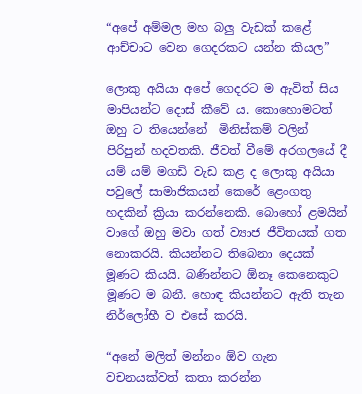“අපේ අම්මල මහ බලු වැඩක් කළේ ආච්චාට වෙන ගෙදරකට යන්න කියල”

ලොකු අයියා අපේ ගෙදරට ම ඇවිත් සිය මාපියන්ට දොස් කීවේ ය. කොහොමටත් ඔහු ට තියෙන්නේ  මිනිස්කම් වලින් පිරිපුන් හදවතකි. ජීවත් වීමේ අරගලයේ දී යම් යම් මගඩි වැඩ කළ ද ලොකු අයියා පවුලේ සාමාජිකයන් කෙරේ ළෙංගතු හදකින් ක්‍රියා කරන්නෙකි. බොහෝ ළමයින් වාගේ ඔහු මවා ගත් ව්‍යාජ ජීවිතයක් ගත නොකරයි. කියන්නට තිබෙනා දෙයක් මූණට කියයි. බණින්නට ඕනෑ කෙනෙකුට මූණට ම බනී. හොඳ කියන්නට ඇති තැන නිර්ලෝභී ව එසේ කරයි.

“අනේ මලිත් මන්නං ඕව ගැන වචනයක්වත් කතා කරන්න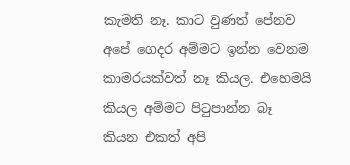කැමති නෑ. කාට වුණත් පේනව අපේ ගෙදර අම්මට ඉන්න වෙනම කාමරයක්වත් නෑ කියල. එහෙමයි කියල අම්මට පිටුපාන්න බෑ කියන එකත් අපි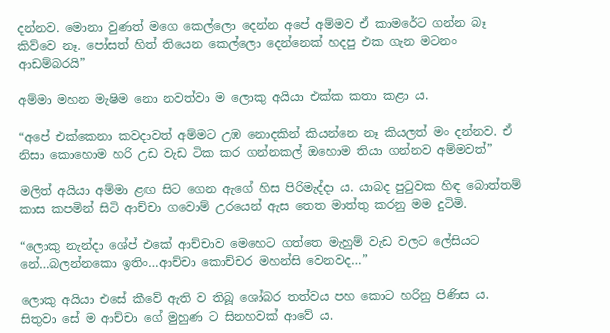දන්නව. මොනා වුණත් මගෙ කෙල්ලො දෙන්න අපේ අම්මව ඒ කාමරේට ගන්න බෑ කිව්වෙ නෑ. පෝසත් හිත් තියෙන කෙල්ලො දෙන්නෙක් හදපු එක ගැන මටනං ආඩම්බරයි”

අම්මා මහන මැෂිම නො නවත්වා ම ලොකු අයියා එක්ක කතා කළා ය.

“අපේ එක්කෙනා කවදාවත් අම්මට උඹ නොදකින් කියන්නෙ නෑ කියලත් මං දන්නව. ඒ නිසා කොහොම හරි උඩ වැඩ ටික කර ගන්නකල් ඔහොම තියා ගන්නව අම්මවත්”

මලිත් අයියා අම්මා ළඟ සිට ගෙන ඇගේ හිස පිරිමැද්දා ය. යාබද පුටුවක හිඳ බොත්තම් කාස කපමින් සිටි ආච්චා ගවොම් උරයෙන් ඇස තෙත මාත්තු කරනු මම දුටිමි.

“ලොකු නැන්දා ශේප් එකේ ආච්චාව මෙහෙට ගත්තෙ මැහුම් වැඩ වලට ලේසියට නේ…බලන්නකො ඉතිං…ආච්චා කොච්චර මහන්සි වෙනවද…”

ලොකු අයියා එසේ කීවේ ඇති ව තිබූ ශෝබර තත්වය පහ කොට හරිනු පිණිස ය. සිතුවා සේ ම ආච්චා ගේ මුහුණ ට සිනහවක් ආවේ ය.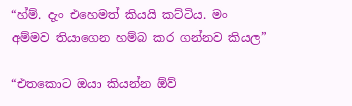“හ්ම්. දැං එහෙමත් කියයි කට්ටිය. මං අම්මව තියාගෙන හම්බ කර ගන්නව කියල”

“එතකොට ඔයා කියන්න ඕව්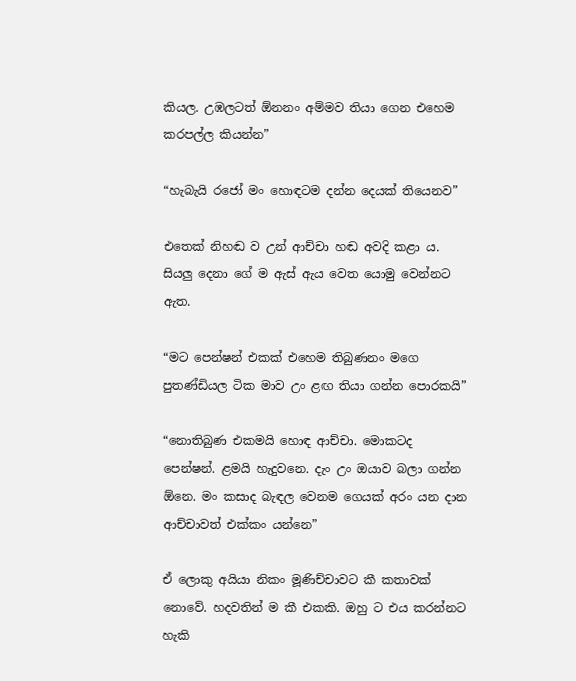කියල. උඹලටත් ඕනනං අම්මව තියා ගෙන එහෙම කරපල්ල කියන්න”

“හැබැයි රජෝ මං හොඳටම දන්න දෙයක් තියෙනව”

එතෙක් නිහඬ ව උන් ආච්චා හඬ අවදි කළා ය. සියලු දෙනා ගේ ම ඇස් ඇය වෙත යොමු වෙන්නට ඇත.

“මට පෙන්ෂන් එකක් එහෙම තිබුණනං මගෙ පුතණ්ඩියල ටික මාව උං ළඟ තියා ගන්න පොරකයි”

“නොතිබුණ එකමයි හොඳ ආච්චා. මොකටද පෙන්ෂන්. ළමයි හැදුවනෙ. දැං උං ඔයාව බලා ගන්න ඕනෙ. මං කසාද බැඳල වෙනම ගෙයක් අරං යන දාන ආච්චාවත් එක්කං යන්නෙ”

ඒ ලොකු අයියා නිකං මූණිච්චාවට කී කතාවක් නොවේ. හදවතින් ම කී එකකි. ඔහු ට එය කරන්නට හැකි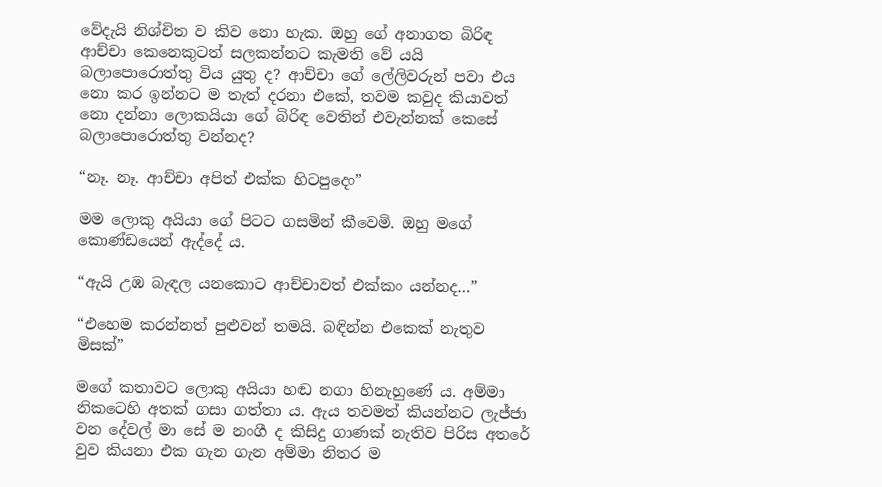වේදැයි නිශ්චිත ව කිව නො හැක. ඔහු ගේ අනාගත බිරිඳ ආච්චා කෙනෙකුටත් සලකන්නට කැමති වේ යයි බලාපොරොත්තු විය යුතු ද? ආච්චා ගේ ලේලිවරුන් පවා එය නො කර ඉන්නට ම තැත් දරනා එකේ, තවම කවුද කියාවත් නො දන්නා ලොකයියා ගේ බිරිඳ වෙතින් එවැන්නක් කෙසේ බලාපොරොත්තු වන්නද?

“නෑ. නෑ. ආච්චා අපිත් එක්ක හිටපුදෙං”

මම ලොකු අයියා ගේ පිටට ගසමින් කීවෙමි. ඔහු මගේ කොණ්ඩයෙන් ඇද්දේ ය.

“ඇයි උඹ බැඳල යනකොට ආච්චාවත් එක්කං යන්නද…”

“එහෙම කරන්නත් පුළුවන් තමයි. බඳින්න එකෙක් නැතුව මිසක්”

මගේ කතාවට ලොකු අයියා හඬ නගා හිනැහුණේ ය. අම්මා නිකටෙහි අතක් ගසා ගත්තා ය. ඇය තවමත් කියන්නට ලැජ්ජා වන දේවල් මා සේ ම නංගී ද කිසිදු ගාණක් නැතිව පිරිස අතරේ වුව කියනා එක ගැන ගැන අම්මා නිතර ම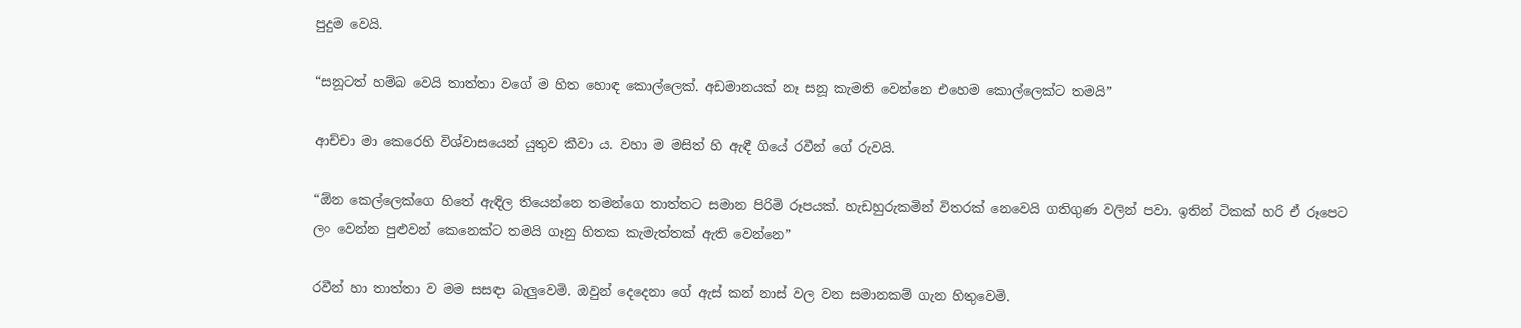පුදුම වෙයි.

“සනූටත් හම්බ වෙයි තාත්තා වගේ ම හිත හොඳ කොල්ලෙක්. අඩමානයක් නෑ සනූ කැමති වෙන්නෙ එහෙම කොල්ලෙක්ට තමයි”

ආච්චා මා කෙරෙහි විශ්වාසයෙන් යුතුව කීවා ය. වහා ම මසිත් හි ඇඳී ගියේ රවීන් ගේ රුවයි.

“ඕන කෙල්ලෙක්ගෙ හිතේ ඇඳිල තියෙන්නෙ තමන්ගෙ තාත්තට සමාන පිරිමි රූපයක්. හැඩහුරුකමින් විතරක් නෙවෙයි ගතිගුණ වලින් පවා. ඉතින් ටිකක් හරි ඒ රූපෙට ලං වෙන්න පුළුවන් කෙනෙක්ට තමයි ගෑනු හිතක කැමැත්තක් ඇති වෙන්නෙ”

රවීන් හා තාත්තා ව මම සසඳා බැලුවෙමි. ඔවුන් දෙදෙනා ගේ ඇස් කන් නාස් වල වන සමානකම් ගැන හිතුවෙමි.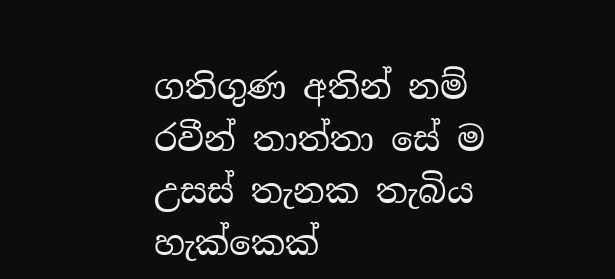ගතිගුණ අතින් නම් රවීන් තාත්තා සේ ම උසස් තැනක තැබිය හැක්කෙක්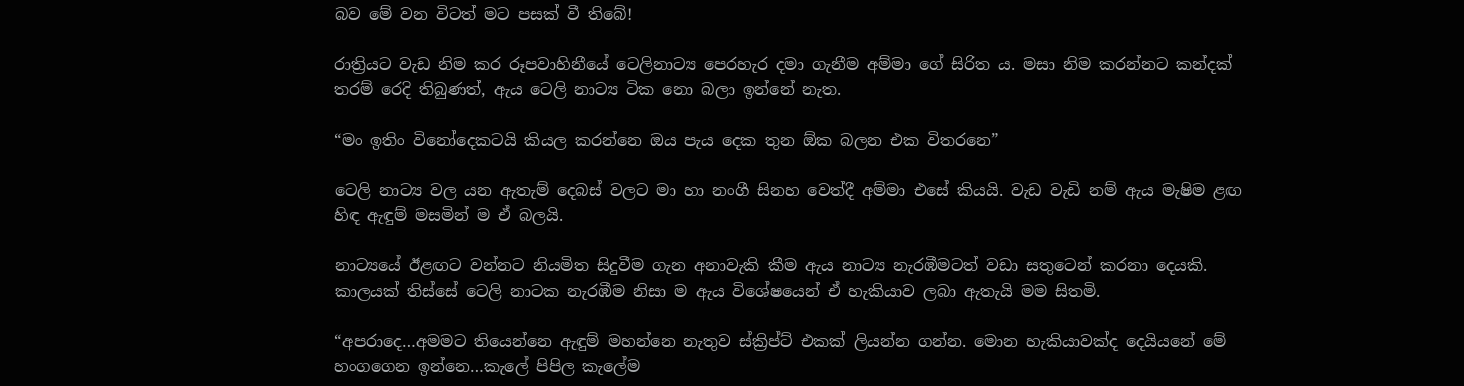බව මේ වන විටත් මට පසක් වී තිබේ!

රාත්‍රියට වැඩ නිම කර රූපවාහිනීයේ ටෙලිනාට්‍ය පෙරහැර දමා ගැනීම අම්මා ගේ සිරිත ය. මසා නිම කරන්නට කන්දක් තරම් රෙදි තිබුණත්, ඇය ටෙලි නාට්‍ය ටික නො බලා ඉන්නේ නැත.

“මං ඉතිං විනෝදෙකටයි කියල කරන්නෙ ඔය පැය දෙක තුන ඕක බලන එක විතරනෙ”

ටෙලි නාට්‍ය වල යන ඇතැම් දෙබස් වලට මා හා නංගී සිනහ වෙත්දී අම්මා එසේ කියයි. වැඩ වැඩි නම් ඇය මැෂිම ළඟ හිඳ ඇඳුම් මසමින් ම ඒ බලයි.

නාට්‍යයේ ඊළඟට වන්නට නියමිත සිදුවීම ගැන අනාවැකි කීම ඇය නාට්‍ය නැරඹීමටත් වඩා සතුටෙන් කරනා දෙයකි. කාලයක් තිස්සේ ටෙලි නාටක නැරඹීම නිසා ම ඇය විශේෂයෙන් ඒ හැකියාව ලබා ඇතැයි මම සිතමි.

“අපරාදෙ…අමමට තියෙන්නෙ ඇඳුම් මහන්නෙ නැතුව ස්ක්‍රිප්ට් එකක් ලියන්න ගන්න. මොන හැකියාවක්ද දෙයියනේ මේ හංගගෙන ඉන්නෙ…කැලේ පිපිල කැලේම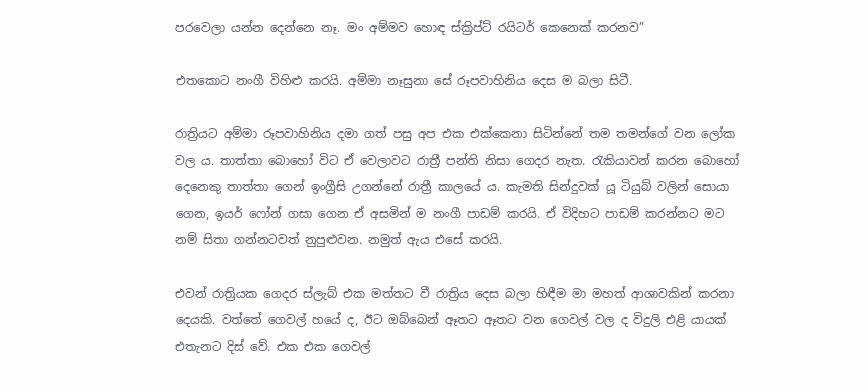පරවෙලා යන්න දෙන්නෙ නෑ. මං අම්මව හොඳ ස්ක්‍රිප්ට් රයිටර් කෙනෙක් කරනව”

එතකොට නංගී විහිළු කරයි. අම්මා නෑසුනා සේ රූපවාහිනිය දෙස ම බලා සිටී.

රාත්‍රියට අම්මා රූපවාහිනිය දමා ගත් පසු අප එක එක්කෙනා සිටින්නේ තම තමන්ගේ වන ලෝක වල ය. තාත්තා බොහෝ විට ඒ වෙලාවට රාත්‍රී පන්ති නිසා ගෙදර නැත. රැකියාවන් කරන බොහෝ දෙනෙකු තාත්තා ගෙන් ඉංග්‍රීසි උගන්නේ රාත්‍රී කාලයේ ය. කැමති සින්දුවක් යූ ටියුබ් වලින් සොයා ගෙන, ඉයර් ෆෝන් ගසා ගෙන ඒ අසමින් ම නංගී පාඩම් කරයි. ඒ විදිහට පාඩම් කරන්නට මට නම් සිතා ගන්නටවත් නුපුළුවන. නමුත් ඇය එසේ කරයි.

එවන් රාත්‍රියක ගෙදර ස්ලැබ් එක මත්තට වී රාත්‍රිය දෙස බලා හිඳීම මා මහත් ආශාවකින් කරනා දෙයකි. වත්තේ ගෙවල් හයේ ද, ඊට ඔබ්බෙන් ඈතට ඈතට වන ගෙවල් වල ද විදුලි එළි යායක් එතැනට දිස් වේ. එක එක ගෙවල්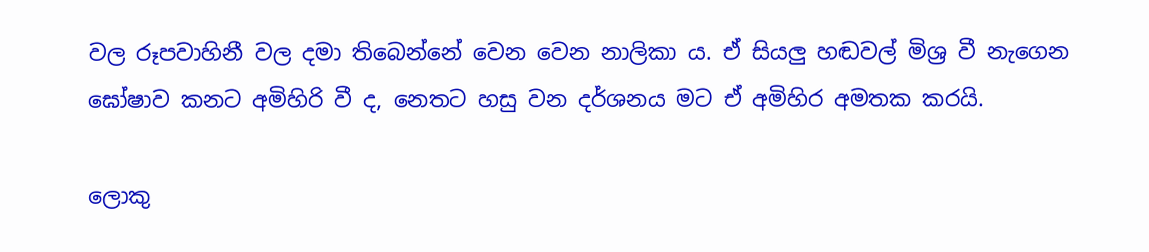වල රූපවාහිනී වල දමා තිබෙන්නේ වෙන වෙන නාලිකා ය. ඒ සියලු හඬවල් මිශ්‍ර වී නැගෙන ඝෝෂාව කනට අමිහිරි වී ද, නෙතට හසු වන දර්ශනය මට ඒ අමිහිර අමතක කරයි.

ලොකු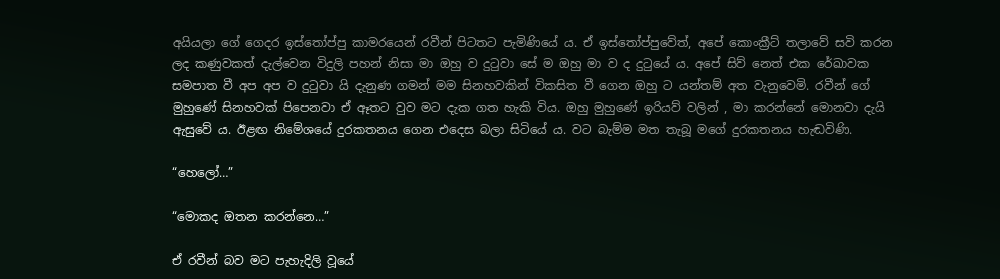අයියලා ගේ ගෙදර ඉස්තෝප්පු කාමරයෙන් රවීන් පිටතට පැමිණියේ ය. ඒ ඉස්තෝප්පුවේත්, අපේ කොංක්‍රීට් තලාවේ සවි කරන ලද කණුවකත් දැල්වෙන විදුලි පහන් නිසා මා ඔහු ව දුටුවා සේ ම ඔහු මා ව ද දුටුයේ ය. අපේ සිව් නෙත් එක රේඛාවක සමපාත වී අප අප ව දුටුවා යි දැනුණ ගමන් මම සිනහවකින් විකසිත වී ගෙන ඔහු ට යන්තම් අත වැනුවෙමි. රවීන් ගේ මුහුණේ සිනහවක් පිපෙනවා ඒ ඈතට වුව මට දැක ගත හැකි විය. ඔහු මුහුණේ ඉරියව් වලින් , මා කරන්නේ මොනවා දැයි ඇසුවේ ය. ඊළඟ නිමේශයේ දුරකතනය ගෙන එදෙස බලා සිටියේ ය. වට බැම්ම මත තැබූ මගේ දුරකතනය හැඬවිණි.

“හෙලෝ…”

“මොකද ඔතන කරන්නෙ…”

ඒ රවීන් බව මට පැහැදිලි වූයේ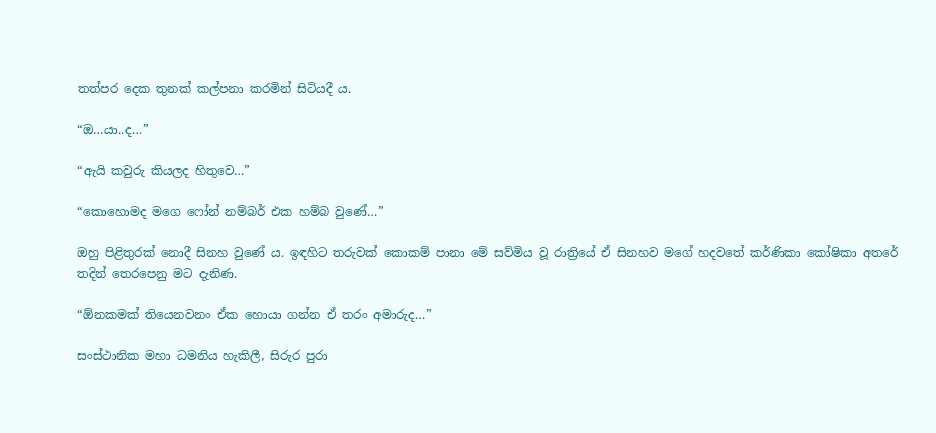තත්පර දෙක තුනක් කල්පනා කරමින් සිටියදී ය.

“ඔ…යා..ද…”

“ඇයි කවුරු කියලද හිතුවෙ…”

“කොහොමද මගෙ ෆෝන් නම්බර් එක හම්බ වුණේ…”

ඔහු පිළිතුරක් නොදී සිනහ වුණේ ය. ඉඳහිට තරුවක් කොකම් පානා මේ සව්මිය වූ රාත්‍රියේ ඒ සිනහව මගේ හදවතේ කර්ණිකා කෝෂිකා අතරේ තදින් තෙරපෙනු මට දැනිණ.

“ඕනකමක් තියෙනවනං ඒක හොයා ගන්න ඒ තරං අමාරුද…”

සංස්ථානික මහා ධමනිය හැකිලී, සිරුර පුරා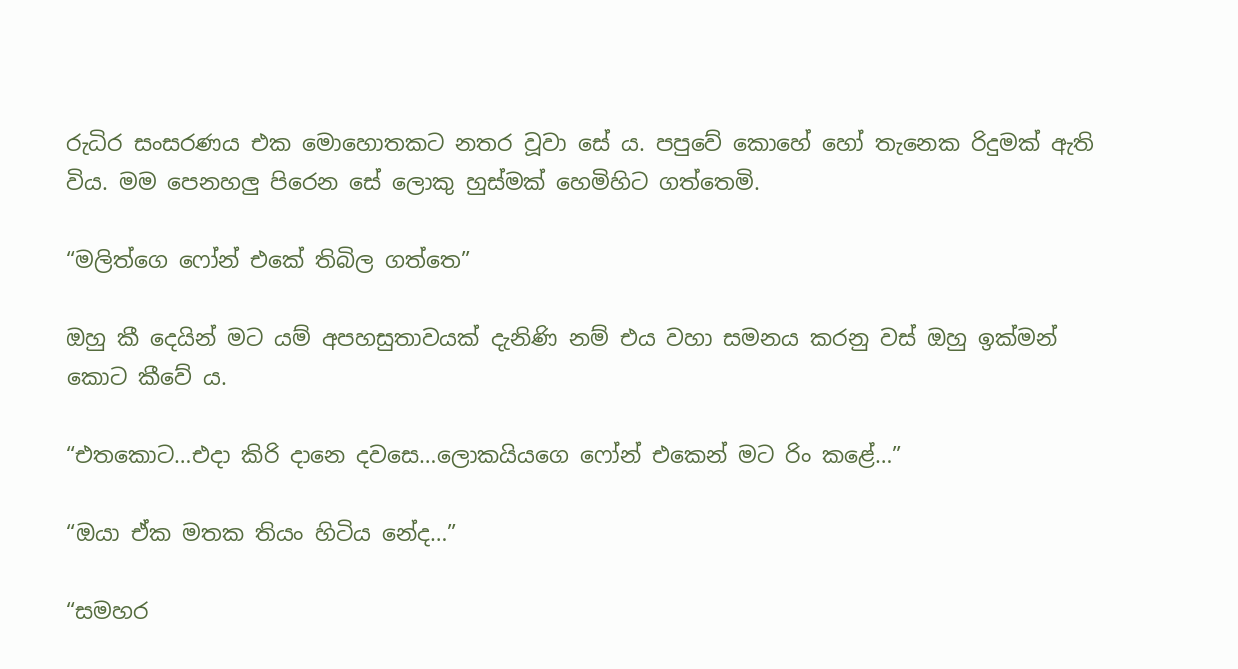රුධිර සංසරණය එක මොහොතකට නතර වූවා සේ ය. පපුවේ කොහේ හෝ තැනෙක රිදුමක් ඇති විය. මම පෙනහලු පිරෙන සේ ලොකු හුස්මක් හෙමිහිට ගත්තෙමි.

“මලිත්ගෙ ෆෝන් එකේ තිබිල ගත්තෙ”

ඔහු කී දෙයින් මට යම් අපහසුතාවයක් දැනිණි නම් එය වහා සමනය කරනු වස් ඔහු ඉක්මන් කොට කීවේ ය.

“එතකොට…එදා කිරි දානෙ දවසෙ…ලොකයියගෙ ෆෝන් එකෙන් මට රිං කළේ…”

“ඔයා ඒක මතක තියං හිටිය නේද…”

“සමහර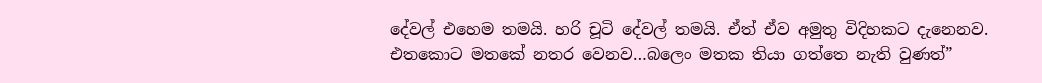දේවල් එහෙම තමයි. හරි චූටි දේවල් තමයි. ඒත් ඒව අමුතු විදිහකට දැනෙනව. එතකොට මතකේ නතර වෙනව…බලෙං මතක තියා ගත්තෙ නැති වුණත්”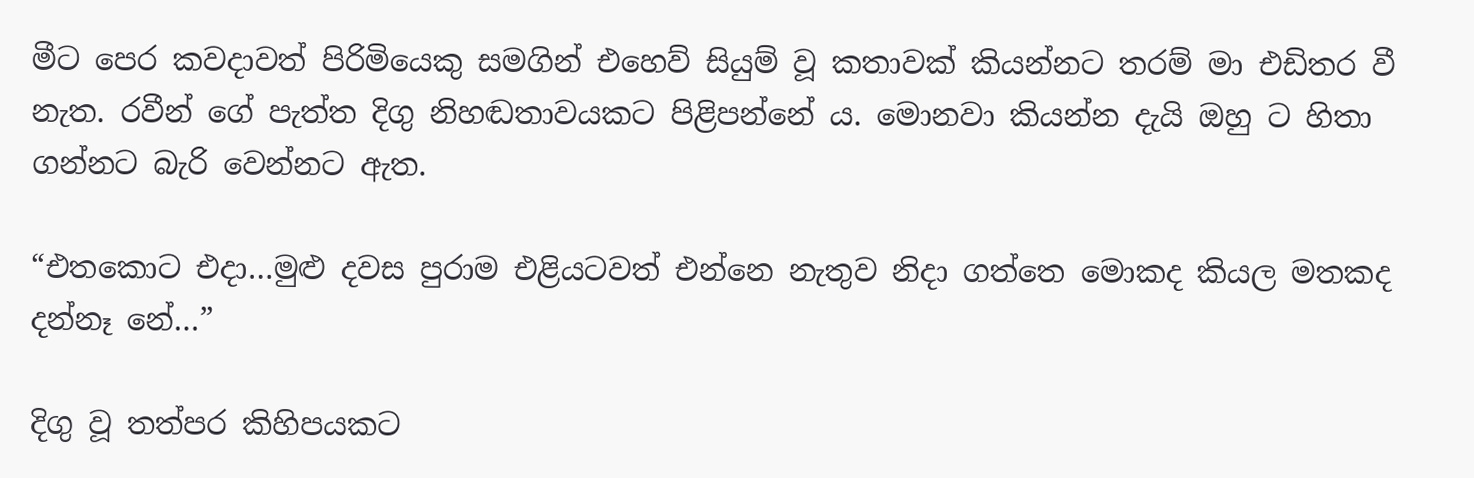මීට පෙර කවදාවත් පිරිමියෙකු සමගින් එහෙව් සියුම් වූ කතාවක් කියන්නට තරම් මා එඩිතර වී නැත. රවීන් ගේ පැත්ත දිගු නිහඬතාවයකට පිළිපන්නේ ය. මොනවා කියන්න දැයි ඔහු ට හිතා ගන්නට බැරි වෙන්නට ඇත.

“එතකොට එදා…මුළු දවස පුරාම එළියටවත් එන්නෙ නැතුව නිදා ගත්තෙ මොකද කියල මතකද දන්නෑ නේ…”

දිගු වූ තත්පර කිහිපයකට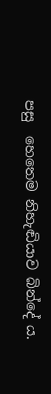පසු  හෙතෙම නිහැඬියාව බින්දේ ය.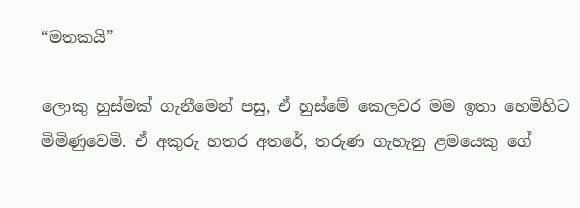“මතකයි”

ලොකු හුස්මක් ගැනීමෙන් පසු, ඒ හුස්මේ කෙලවර මම ඉතා හෙමිහිට මිමිණුවෙමි. ඒ අකුරු හතර අතරේ, තරුණ ගැහැනු ළමයෙකු ගේ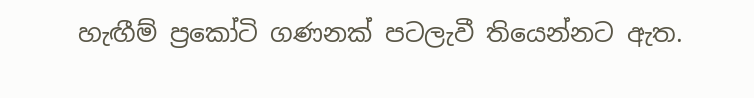හැඟීම් ප්‍රකෝටි ගණනක් පටලැවී තියෙන්නට ඇත.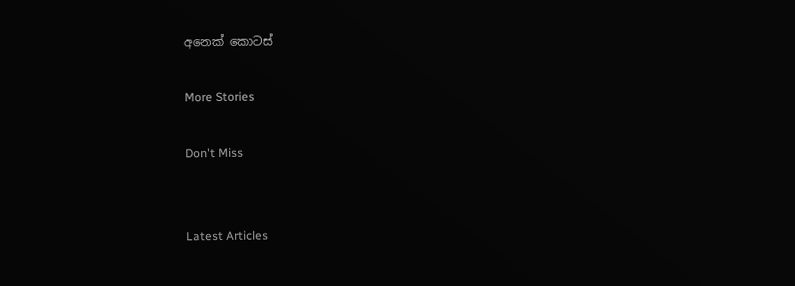අනෙක් කොටස්

More Stories

Don't Miss


Latest Articles